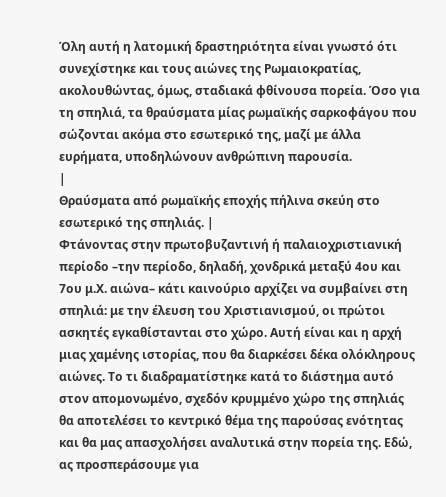Όλη αυτή η λατομική δραστηριότητα είναι γνωστό ότι συνεχίστηκε και τους αιώνες της Ρωμαιοκρατίας, ακολουθώντας, όμως, σταδιακά φθίνουσα πορεία. Όσο για τη σπηλιά, τα θραύσματα μίας ρωμαϊκής σαρκοφάγου που σώζονται ακόμα στο εσωτερικό της, μαζί με άλλα ευρήματα, υποδηλώνουν ανθρώπινη παρουσία.
|
Θραύσματα από ρωμαϊκής εποχής πήλινα σκεύη στο εσωτερικό της σπηλιάς. |
Φτάνοντας στην πρωτοβυζαντινή ή παλαιοχριστιανική περίοδο –την περίοδο, δηλαδή, χονδρικά μεταξύ 4ου και 7ου μ.Χ. αιώνα– κάτι καινούριο αρχίζει να συμβαίνει στη σπηλιά: με την έλευση του Χριστιανισμού, οι πρώτοι ασκητές εγκαθίστανται στο χώρο. Αυτή είναι και η αρχή μιας χαμένης ιστορίας, που θα διαρκέσει δέκα ολόκληρους αιώνες. Το τι διαδραματίστηκε κατά το διάστημα αυτό στον απομονωμένο, σχεδόν κρυμμένο χώρο της σπηλιάς θα αποτελέσει το κεντρικό θέμα της παρούσας ενότητας και θα μας απασχολήσει αναλυτικά στην πορεία της. Εδώ, ας προσπεράσουμε για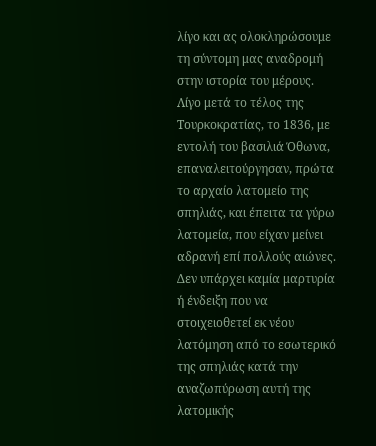λίγο και ας ολοκληρώσουμε τη σύντομη μας αναδρομή στην ιστορία του μέρους.
Λίγο μετά το τέλος της Τουρκοκρατίας, το 1836, με εντολή του βασιλιά Όθωνα, επαναλειτούργησαν, πρώτα το αρχαίο λατομείο της σπηλιάς, και έπειτα τα γύρω λατομεία, που είχαν μείνει αδρανή επί πολλούς αιώνες. Δεν υπάρχει καμία μαρτυρία ή ένδειξη που να στοιχειοθετεί εκ νέου λατόμηση από το εσωτερικό της σπηλιάς κατά την αναζωπύρωση αυτή της λατομικής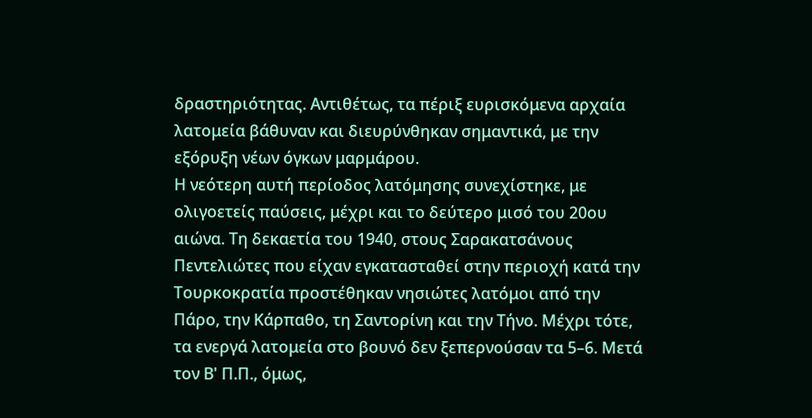δραστηριότητας. Αντιθέτως, τα πέριξ ευρισκόμενα αρχαία λατομεία βάθυναν και διευρύνθηκαν σημαντικά, με την εξόρυξη νέων όγκων μαρμάρου.
Η νεότερη αυτή περίοδος λατόμησης συνεχίστηκε, με ολιγοετείς παύσεις, μέχρι και το δεύτερο μισό του 20ου αιώνα. Τη δεκαετία του 1940, στους Σαρακατσάνους Πεντελιώτες που είχαν εγκατασταθεί στην περιοχή κατά την Τουρκοκρατία προστέθηκαν νησιώτες λατόμοι από την Πάρο, την Κάρπαθο, τη Σαντορίνη και την Τήνο. Μέχρι τότε, τα ενεργά λατομεία στο βουνό δεν ξεπερνούσαν τα 5–6. Μετά τον Β' Π.Π., όμως,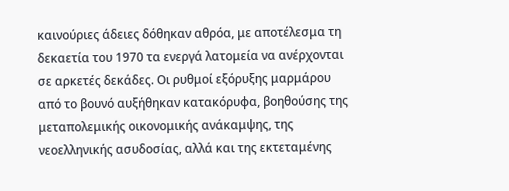καινούριες άδειες δόθηκαν αθρόα, με αποτέλεσμα τη δεκαετία του 1970 τα ενεργά λατομεία να ανέρχονται σε αρκετές δεκάδες. Οι ρυθμοί εξόρυξης μαρμάρου από το βουνό αυξήθηκαν κατακόρυφα, βοηθούσης της μεταπολεμικής οικονομικής ανάκαμψης, της νεοελληνικής ασυδοσίας, αλλά και της εκτεταμένης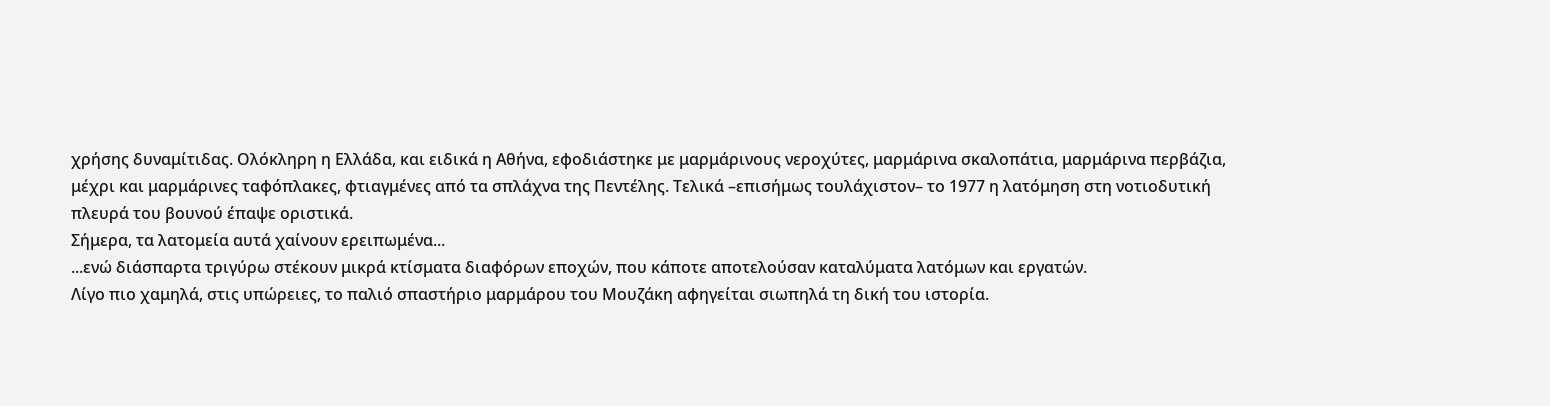χρήσης δυναμίτιδας. Ολόκληρη η Ελλάδα, και ειδικά η Αθήνα, εφοδιάστηκε με μαρμάρινους νεροχύτες, μαρμάρινα σκαλοπάτια, μαρμάρινα περβάζια, μέχρι και μαρμάρινες ταφόπλακες, φτιαγμένες από τα σπλάχνα της Πεντέλης. Τελικά –επισήμως τουλάχιστον– το 1977 η λατόμηση στη νοτιοδυτική πλευρά του βουνού έπαψε οριστικά.
Σήμερα, τα λατομεία αυτά χαίνουν ερειπωμένα...
...ενώ διάσπαρτα τριγύρω στέκουν μικρά κτίσματα διαφόρων εποχών, που κάποτε αποτελούσαν καταλύματα λατόμων και εργατών.
Λίγο πιο χαμηλά, στις υπώρειες, το παλιό σπαστήριο μαρμάρου του Μουζάκη αφηγείται σιωπηλά τη δική του ιστορία.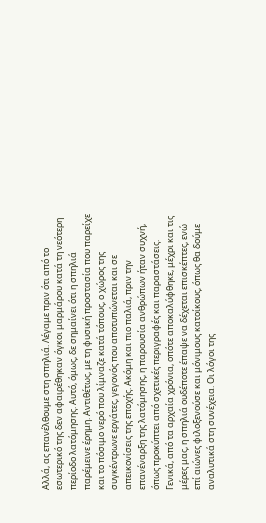Αλλά, ας επανέλθουμε στη σπηλιά. Λέγαμε πριν ότι από το εσωτερικό της δεν αφαιρέθηκαν όγκοι μαρμάρου κατά τη νεότερη περίοδο λατόμησης. Αυτό, όμως, δε σημαίνει ότι η σπηλιά παρέμεινε έρημη. Αντιθέτως, με τη φυσική προστασία που παρείχε και το πόσιμο νερό που λίμναζε κατά τόπους, ο χώρος της συγκέντρωνε εργάτες, γεγονός που αποτυπώνεται και σε απεικονίσεις της εποχής. Ακόμη και πιο παλιά, πριν την επανέναρξη της λατόμησης, η παρουσία ανθρώπων ήταν συχνή, όπως προκύπτει από σχετικές περιγραφές και παραστάσεις.
Γενικά, από τα αρχαία χρόνια, οπότε αποκαλύφθηκε, μέχρι και τις μέρες μας, η σπηλιά ουδέποτε έπαψε να δέχεται επισκέπτες, ενώ επί αιώνες φιλοξενούσε και μόνιμους κατοίκους, όπως θα δούμε αναλυτικά στη συνέχεια. Οι λόγοι της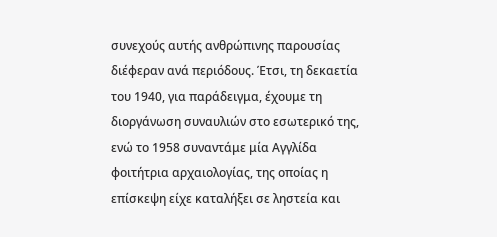συνεχούς αυτής ανθρώπινης παρουσίας διέφεραν ανά περιόδους. Έτσι, τη δεκαετία του 1940, για παράδειγμα, έχουμε τη διοργάνωση συναυλιών στο εσωτερικό της, ενώ το 1958 συναντάμε μία Αγγλίδα φοιτήτρια αρχαιολογίας, της οποίας η επίσκεψη είχε καταλήξει σε ληστεία και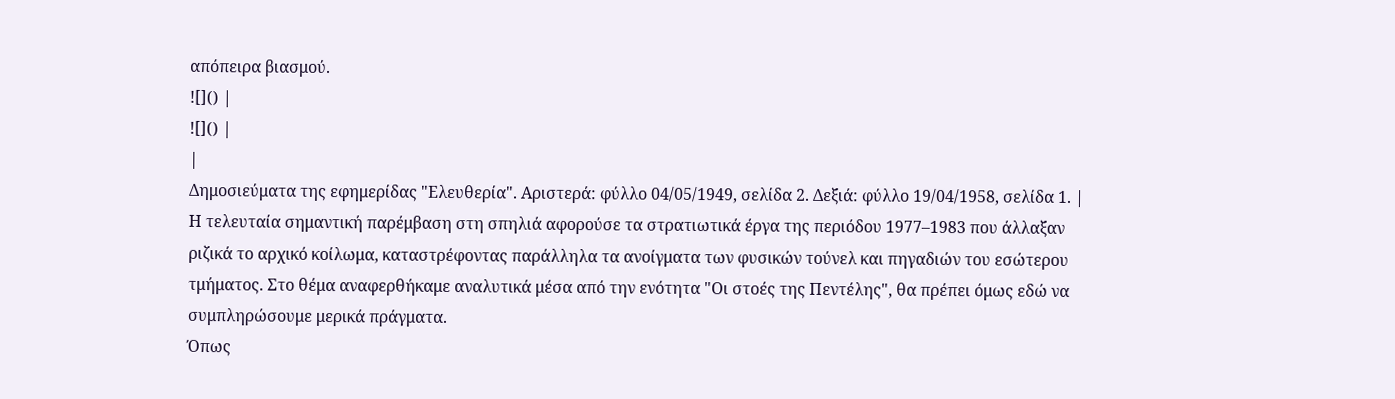απόπειρα βιασμού.
![]() |
![]() |
|
Δημοσιεύματα της εφημερίδας "Ελευθερία". Αριστερά: φύλλο 04/05/1949, σελίδα 2. Δεξιά: φύλλο 19/04/1958, σελίδα 1. |
Η τελευταία σημαντική παρέμβαση στη σπηλιά αφορούσε τα στρατιωτικά έργα της περιόδου 1977–1983 που άλλαξαν ριζικά το αρχικό κοίλωμα, καταστρέφοντας παράλληλα τα ανοίγματα των φυσικών τούνελ και πηγαδιών του εσώτερου τμήματος. Στο θέμα αναφερθήκαμε αναλυτικά μέσα από την ενότητα "Οι στοές της Πεντέλης", θα πρέπει όμως εδώ να συμπληρώσουμε μερικά πράγματα.
Όπως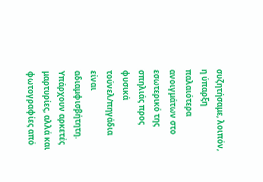συζητήσαμε, λοιπόν, η ύπαρξη παλαιότερα ανοιγμάτων στο εσωτερικό της σπηλιάς προς φυσικά τούνελ/πηγάδια είναι αδιαμφισβήτητη. Υπάρχουν αρκετές μαρτυρίες, αλλά και φωτογραφίες από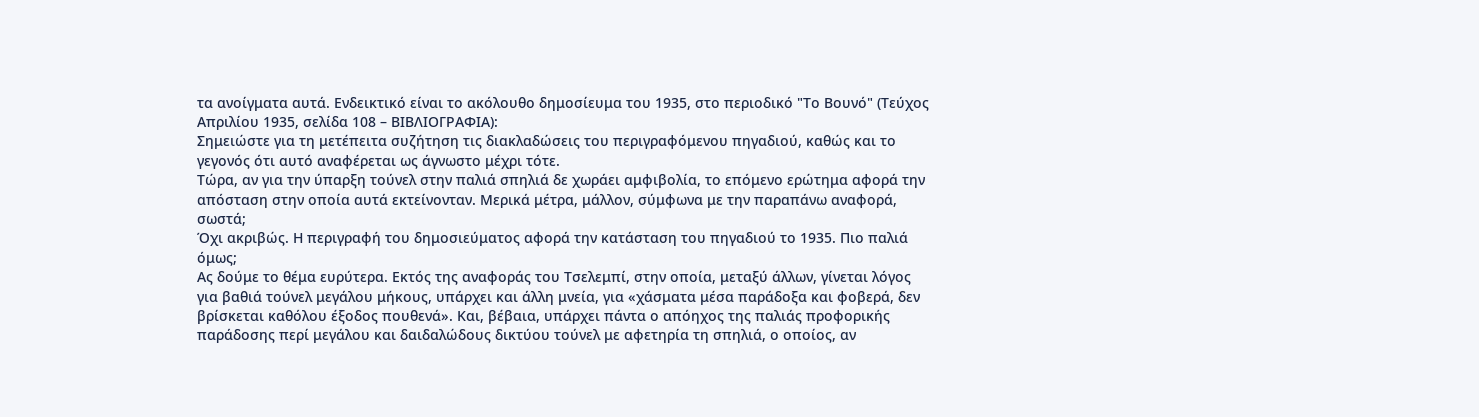τα ανοίγματα αυτά. Ενδεικτικό είναι το ακόλουθο δημοσίευμα του 1935, στο περιοδικό "Το Βουνό" (Τεύχος Απριλίου 1935, σελίδα 108 – ΒΙΒΛΙΟΓΡΑΦΙΑ):
Σημειώστε για τη μετέπειτα συζήτηση τις διακλαδώσεις του περιγραφόμενου πηγαδιού, καθώς και το γεγονός ότι αυτό αναφέρεται ως άγνωστο μέχρι τότε.
Τώρα, αν για την ύπαρξη τούνελ στην παλιά σπηλιά δε χωράει αμφιβολία, το επόμενο ερώτημα αφορά την απόσταση στην οποία αυτά εκτείνονταν. Μερικά μέτρα, μάλλον, σύμφωνα με την παραπάνω αναφορά, σωστά;
Όχι ακριβώς. Η περιγραφή του δημοσιεύματος αφορά την κατάσταση του πηγαδιού το 1935. Πιο παλιά όμως;
Ας δούμε το θέμα ευρύτερα. Εκτός της αναφοράς του Τσελεμπί, στην οποία, μεταξύ άλλων, γίνεται λόγος για βαθιά τούνελ μεγάλου μήκους, υπάρχει και άλλη μνεία, για «χάσματα μέσα παράδοξα και φοβερά, δεν βρίσκεται καθόλου έξοδος πουθενά». Και, βέβαια, υπάρχει πάντα ο απόηχος της παλιάς προφορικής παράδοσης περί μεγάλου και δαιδαλώδους δικτύου τούνελ με αφετηρία τη σπηλιά, ο οποίος, αν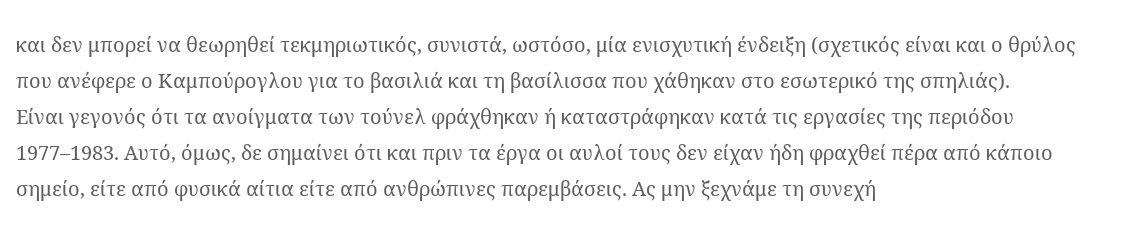και δεν μπορεί να θεωρηθεί τεκμηριωτικός, συνιστά, ωστόσο, μία ενισχυτική ένδειξη (σχετικός είναι και ο θρύλος που ανέφερε ο Καμπούρογλου για το βασιλιά και τη βασίλισσα που χάθηκαν στο εσωτερικό της σπηλιάς).
Είναι γεγονός ότι τα ανοίγματα των τούνελ φράχθηκαν ή καταστράφηκαν κατά τις εργασίες της περιόδου 1977–1983. Αυτό, όμως, δε σημαίνει ότι και πριν τα έργα οι αυλοί τους δεν είχαν ήδη φραχθεί πέρα από κάποιο σημείο, είτε από φυσικά αίτια είτε από ανθρώπινες παρεμβάσεις. Ας μην ξεχνάμε τη συνεχή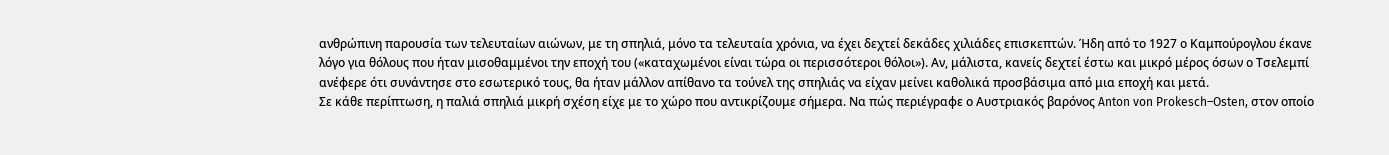ανθρώπινη παρουσία των τελευταίων αιώνων, με τη σπηλιά, μόνο τα τελευταία χρόνια, να έχει δεχτεί δεκάδες χιλιάδες επισκεπτών. Ήδη από το 1927 ο Καμπούρογλου έκανε λόγο για θόλους που ήταν μισοθαμμένοι την εποχή του («καταχωμένοι είναι τώρα οι περισσότεροι θόλοι»). Αν, μάλιστα, κανείς δεχτεί έστω και μικρό μέρος όσων ο Τσελεμπί ανέφερε ότι συνάντησε στο εσωτερικό τους, θα ήταν μάλλον απίθανο τα τούνελ της σπηλιάς να είχαν μείνει καθολικά προσβάσιμα από μια εποχή και μετά.
Σε κάθε περίπτωση, η παλιά σπηλιά μικρή σχέση είχε με το χώρο που αντικρίζουμε σήμερα. Να πώς περιέγραφε ο Αυστριακός βαρόνος Anton von Prokesch–Osten, στον οποίο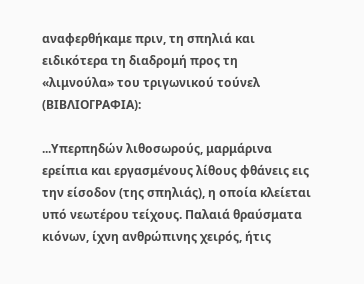αναφερθήκαμε πριν, τη σπηλιά και ειδικότερα τη διαδρομή προς τη «λιμνούλα» του τριγωνικού τούνελ (ΒΙΒΛΙΟΓΡΑΦΙΑ):

...Υπερπηδών λιθοσωρούς, μαρμάρινα ερείπια και εργασμένους λίθους φθάνεις εις την είσοδον (της σπηλιάς), η οποία κλείεται υπό νεωτέρου τείχους. Παλαιά θραύσματα κιόνων, ίχνη ανθρώπινης χειρός, ήτις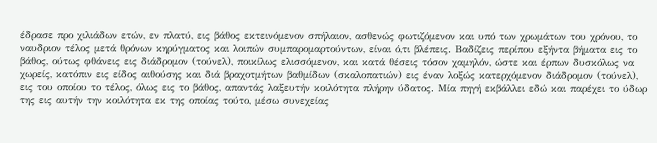έδρασε προ χιλιάδων ετών, εν πλατύ, εις βάθος εκτεινόμενον σπήλαιον, ασθενώς φωτιζόμενον και υπό των χρωμάτων του χρόνου, το ναυδριον τέλος μετά θρόνων κηρύγματος και λοιπών συμπαρομαρτούντων, είναι ό,τι βλέπεις. Βαδίζεις περίπου εξήντα βήματα εις το βάθος, ούτως φθάνεις εις διάδρομον (τούνελ), ποικίλως ελισσόμενον, και κατά θέσεις τόσον χαμηλόν, ώστε και έρπων δυσκόλως να χωρείς, κατόπιν εις είδος αιθούσης και διά βραχοτμήτων βαθμίδων (σκαλοπατιών) εις έναν λοξώς κατερχόμενον διάδρομον (τούνελ), εις του οποίου το τέλος, όλως εις το βάθος, απαντάς λαξευτήν κοιλότητα πλήρην ύδατος. Μία πηγή εκβάλλει εδώ και παρέχει το ύδωρ της εις αυτήν την κοιλότητα εκ της οποίας τούτο, μέσω συνεχείας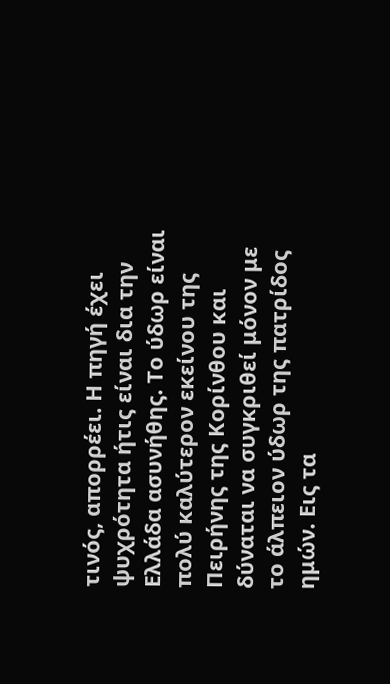τινός, απορρέει. Η πηγή έχει ψυχρότητα ήτις είναι δια την Ελλάδα ασυνήθης. Το ύδωρ είναι πολύ καλύτερον εκείνου της Πειρήνης της Κορίνθου και δύναται να συγκριθεί μόνον με το άλπειον ύδωρ της πατρίδος ημών. Εις τα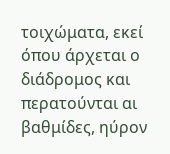τοιχώματα, εκεί όπου άρχεται ο διάδρομος και περατούνται αι βαθμίδες, ηύρον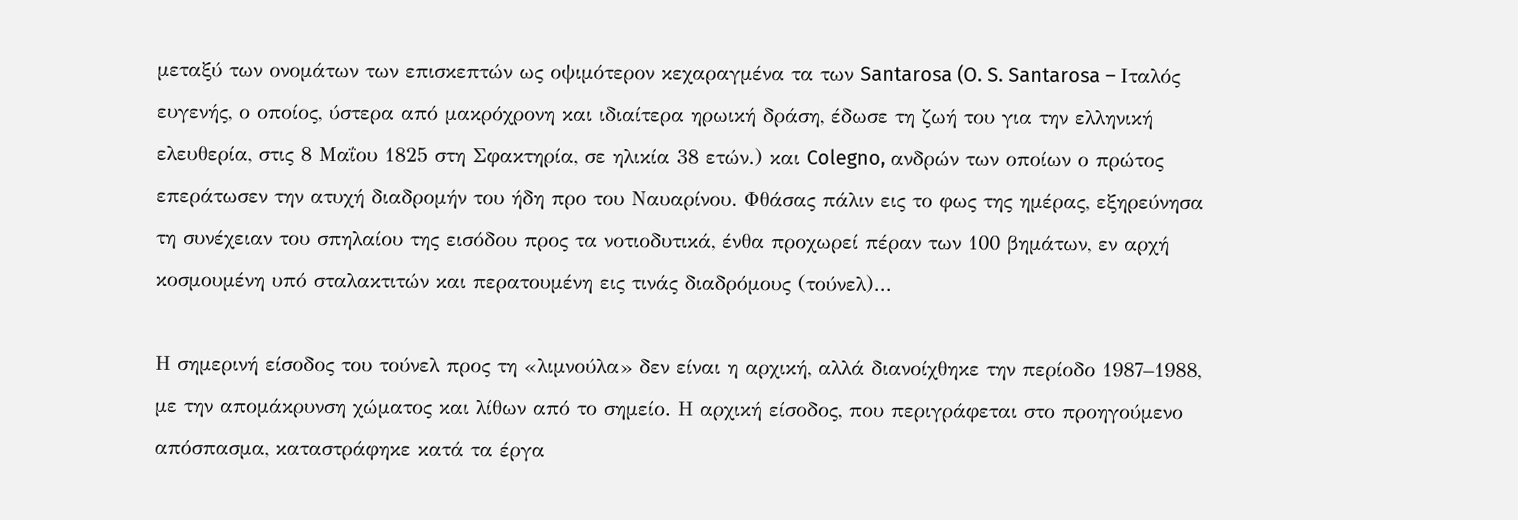μεταξύ των ονομάτων των επισκεπτών ως οψιμότερον κεχαραγμένα τα των Santarosa (O. S. Santarosa – Ιταλός ευγενής, ο οποίος, ύστερα από μακρόχρονη και ιδιαίτερα ηρωική δράση, έδωσε τη ζωή του για την ελληνική ελευθερία, στις 8 Μαΐου 1825 στη Σφακτηρία, σε ηλικία 38 ετών.) και Colegno, ανδρών των οποίων ο πρώτος επεράτωσεν την ατυχή διαδρομήν του ήδη προ του Ναυαρίνου. Φθάσας πάλιν εις το φως της ημέρας, εξηρεύνησα τη συνέχειαν του σπηλαίου της εισόδου προς τα νοτιοδυτικά, ένθα προχωρεί πέραν των 100 βημάτων, εν αρχή κοσμουμένη υπό σταλακτιτών και περατουμένη εις τινάς διαδρόμους (τούνελ)...

Η σημερινή είσοδος του τούνελ προς τη «λιμνούλα» δεν είναι η αρχική, αλλά διανοίχθηκε την περίοδο 1987–1988, με την απομάκρυνση χώματος και λίθων από το σημείο. Η αρχική είσοδος, που περιγράφεται στο προηγούμενο απόσπασμα, καταστράφηκε κατά τα έργα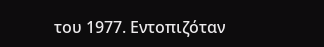του 1977. Εντοπιζόταν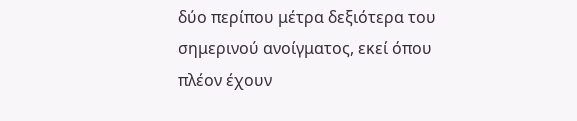δύο περίπου μέτρα δεξιότερα του σημερινού ανοίγματος, εκεί όπου πλέον έχουν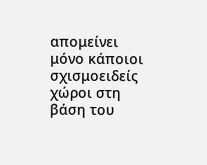απομείνει μόνο κάποιοι σχισμοειδείς χώροι στη βάση του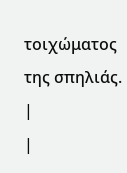τοιχώματος της σπηλιάς.
|
|